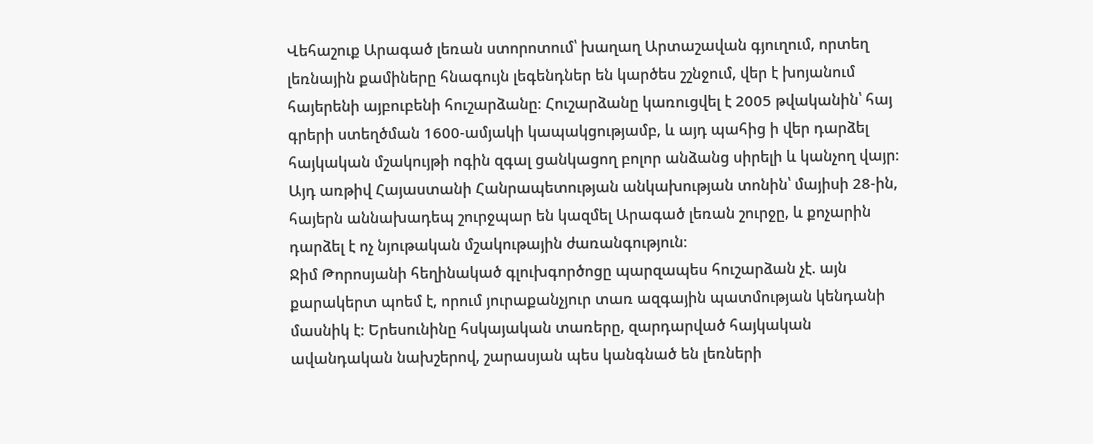Վեհաշուք Արագած լեռան ստորոտում՝ խաղաղ Արտաշավան գյուղում, որտեղ լեռնային քամիները հնագույն լեգենդներ են կարծես շշնջում, վեր է խոյանում հայերենի այբուբենի հուշարձանը։ Հուշարձանը կառուցվել է 2005 թվականին՝ հայ գրերի ստեղծման 1600-ամյակի կապակցությամբ, և այդ պահից ի վեր դարձել հայկական մշակույթի ոգին զգալ ցանկացող բոլոր անձանց սիրելի և կանչող վայր։ Այդ առթիվ Հայաստանի Հանրապետության անկախության տոնին՝ մայիսի 28-ին, հայերն աննախադեպ շուրջպար են կազմել Արագած լեռան շուրջը, և քոչարին դարձել է ոչ նյութական մշակութային ժառանգություն։
Ջիմ Թորոսյանի հեղինակած գլուխգործոցը պարզապես հուշարձան չէ. այն քարակերտ պոեմ է, որում յուրաքանչյուր տառ ազգային պատմության կենդանի մասնիկ է։ Երեսունինը հսկայական տառերը, զարդարված հայկական ավանդական նախշերով, շարասյան պես կանգնած են լեռների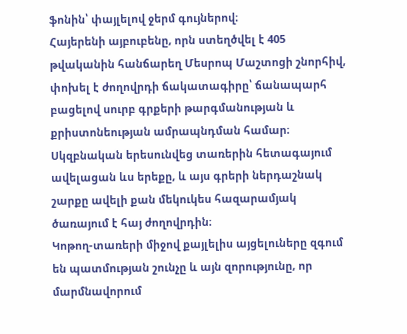ֆոնին՝ փայլելով ջերմ գույներով։
Հայերենի այբուբենը, որն ստեղծվել է 405 թվականին հանճարեղ Մեսրոպ Մաշտոցի շնորհիվ, փոխել է ժողովրդի ճակատագիրը՝ ճանապարհ բացելով սուրբ գրքերի թարգմանության և քրիստոնեության ամրապնդման համար։ Սկզբնական երեսունվեց տառերին հետագայում ավելացան ևս երեքը, և այս գրերի ներդաշնակ շարքը ավելի քան մեկուկես հազարամյակ ծառայում է հայ ժողովրդին։
Կոթող-տառերի միջով քայլելիս այցելուները զգում են պատմության շունչը և այն զորությունը, որ մարմնավորում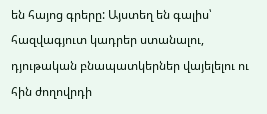են հայոց գրերը: Այստեղ են գալիս՝ հազվագյուտ կադրեր ստանալու, դյութական բնապատկերներ վայելելու ու հին ժողովրդի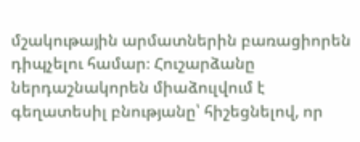մշակութային արմատներին բառացիորեն դիպչելու համար։ Հուշարձանը ներդաշնակորեն միաձուլվում է գեղատեսիլ բնությանը՝ հիշեցնելով, որ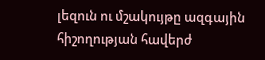լեզուն ու մշակույթը ազգային հիշողության հավերժ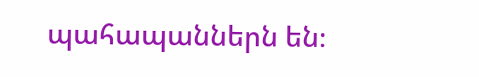պահապաններն են։